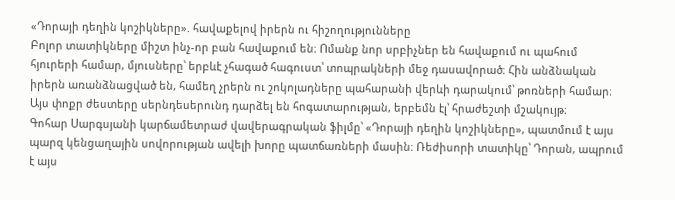«Դորայի դեղին կոշիկները». հավաքելով իրերն ու հիշողությունները
Բոլոր տատիկները միշտ ինչ-որ բան հավաքում են։ Ոմանք նոր սրբիչներ են հավաքում ու պահում հյուրերի համար, մյուսները՝ երբևէ չհագած հագուստ՝ տոպրակների մեջ դասավորած։ Հին անձնական իրերն առանձնացված են, համեղ չրերն ու շոկոլադները պահարանի վերևի դարակում՝ թոռների համար։
Այս փոքր ժեստերը սերնդեսերունդ դարձել են հոգատարության, երբեմն էլ՝ հրաժեշտի մշակույթ։
Գոհար Սարգսյանի կարճամետրաժ վավերագրական ֆիլմը՝ «Դորայի դեղին կոշիկները», պատմում է այս պարզ կենցաղային սովորության ավելի խորը պատճառների մասին։ Ռեժիսորի տատիկը՝ Դորան, ապրում է այս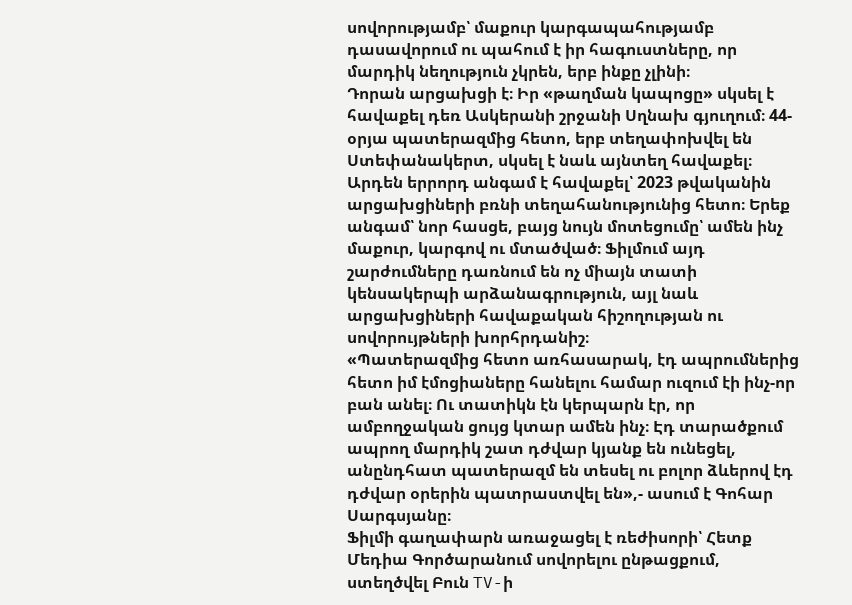սովորությամբ՝ մաքուր կարգապահությամբ դասավորում ու պահում է իր հագուստները, որ մարդիկ նեղություն չկրեն, երբ ինքը չլինի։
Դորան արցախցի է։ Իր «թաղման կապոցը» սկսել է հավաքել դեռ Ասկերանի շրջանի Սղնախ գյուղում։ 44-օրյա պատերազմից հետո, երբ տեղափոխվել են Ստեփանակերտ, սկսել է նաև այնտեղ հավաքել։ Արդեն երրորդ անգամ է հավաքել՝ 2023 թվականին արցախցիների բռնի տեղահանությունից հետո։ Երեք անգամ՝ նոր հասցե, բայց նույն մոտեցումը՝ ամեն ինչ մաքուր, կարգով ու մտածված։ Ֆիլմում այդ շարժումները դառնում են ոչ միայն տատի կենսակերպի արձանագրություն, այլ նաև արցախցիների հավաքական հիշողության ու սովորույթների խորհրդանիշ։
«Պատերազմից հետո առհասարակ, էդ ապրումներից հետո իմ էմոցիաները հանելու համար ուզում էի ինչ-որ բան անել։ Ու տատիկն էն կերպարն էր, որ ամբողջական ցույց կտար ամեն ինչ։ Էդ տարածքում ապրող մարդիկ շատ դժվար կյանք են ունեցել, անընդհատ պատերազմ են տեսել ու բոլոր ձևերով էդ դժվար օրերին պատրաստվել են»,- ասում է Գոհար Սարգսյանը։
Ֆիլմի գաղափարն առաջացել է ռեժիսորի՝ Հետք Մեդիա Գործարանում սովորելու ընթացքում, ստեղծվել Բուն TV-ի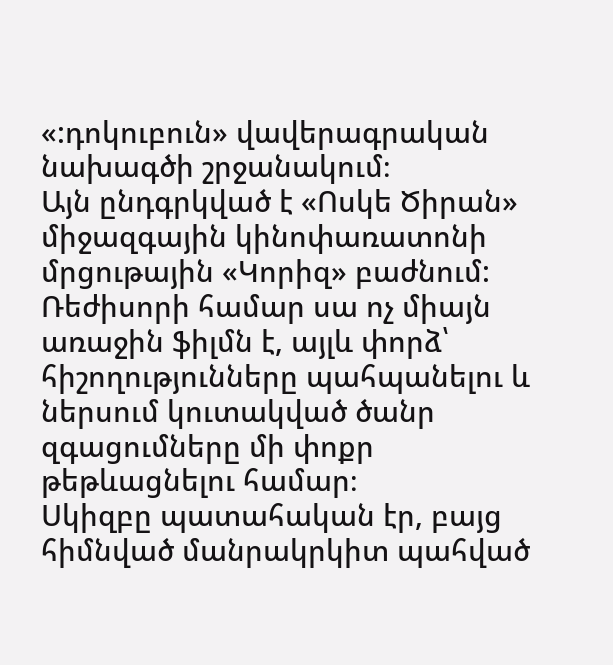«:դոկուբուն» վավերագրական նախագծի շրջանակում։
Այն ընդգրկված է «Ոսկե Ծիրան» միջազգային կինոփառատոնի մրցութային «Կորիզ» բաժնում: Ռեժիսորի համար սա ոչ միայն առաջին ֆիլմն է, այլև փորձ՝ հիշողությունները պահպանելու և ներսում կուտակված ծանր զգացումները մի փոքր թեթևացնելու համար։
Սկիզբը պատահական էր, բայց հիմնված մանրակրկիտ պահված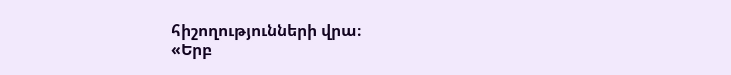հիշողությունների վրա։
«Երբ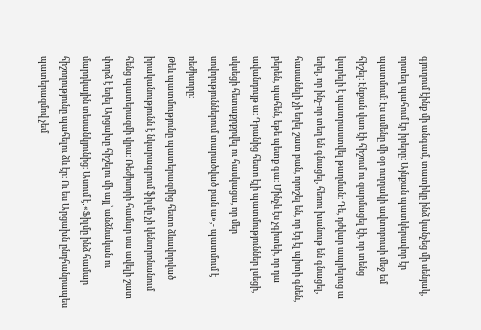գյուղում էինք մի անգամ, տատիկը ինձ կանչեց մի սենյակ, որտեղ պահում էր իրերը։ Այնքան պատկերավոր էր պատմում։ Էս ամենը մի օր ուղղակի ավտոբուսի մեջ եմ հիշել։ Էնքան վառ էի հիշում ու զարմացել էի, որ տենց կարելի է պատրաստվել թաղման։ Դե, դժվար ապրելուց ա եղել, որ ինչ-որ տեղ են գնացել, հեռու խանութ են գնացել, հասանելի չի եղել շատ բան, որոշել են, որ էդ էլ պիտի գնեն, բերեն, պահեն, եթե պետք գա։ Մինչև էս չգիտեի, որ դա ավանդույթ ա։ Դրանից հետո էլի պատմություններ լսեցի, սկսեցի հետաքրքրվել ու հասկացա, որ մեր սովորւթյուններում տարածված բան ա»,- պատմում է ռեժիսորը։
Թեև պատմությունը պատերազմից հետո ձևավորված իրականությունն է նկարագրում ֆիլմը չի կենտրոնանում հենց պատերազմի վրա։ Ռեժիսորի համար սա ավելի շատ փորձ է եղել Արցախը հիշելու մի այլ՝ անձնական ու մարդկային տեսանկյունից։ Ասում է․«Ֆիլմը ինձ համար հիշողությունը պահելու ձև էր։ Ու ես Արցախն ընդհանրապես պատերազմով չեմ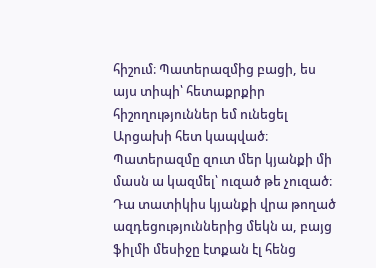հիշում։ Պատերազմից բացի, ես այս տիպի՝ հետաքրքիր հիշողություններ եմ ունեցել Արցախի հետ կապված։ Պատերազմը զուտ մեր կյանքի մի մասն ա կազմել՝ ուզած թե չուզած։ Դա տատիկիս կյանքի վրա թողած ազդեցություններից մեկն ա, բայց ֆիլմի մեսիջը էտքան էլ հենց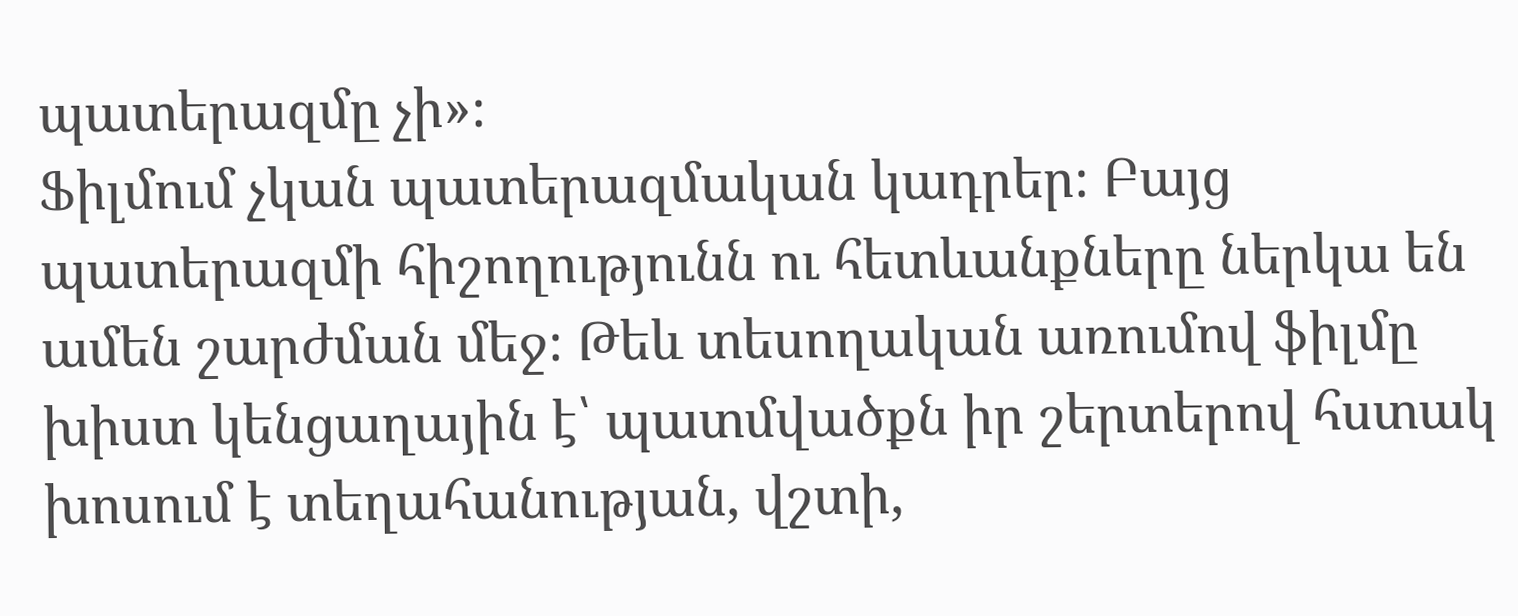պատերազմը չի»։
Ֆիլմում չկան պատերազմական կադրեր։ Բայց պատերազմի հիշողությունն ու հետևանքները ներկա են ամեն շարժման մեջ։ Թեև տեսողական առումով ֆիլմը խիստ կենցաղային է՝ պատմվածքն իր շերտերով հստակ խոսում է տեղահանության, վշտի,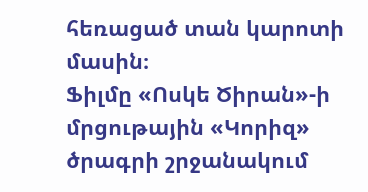հեռացած տան կարոտի մասին։
Ֆիլմը «Ոսկե Ծիրան»-ի մրցութային «Կորիզ» ծրագրի շրջանակում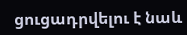ցուցադրվելու է նաև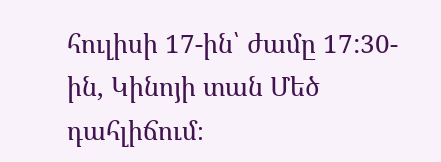հուլիսի 17-ին՝ ժամը 17:30-ին, Կինոյի տան Մեծ դահլիճում։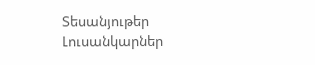Տեսանյութեր
Լուսանկարներ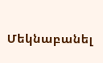Մեկնաբանել